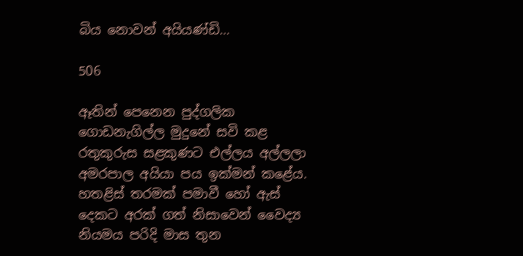බිය නොවන් අයියණ්ඩි…

506

ඈතින් පෙනෙන පුද්ගලික ගොඩනැගිල්ල මුදුනේ සවි කළ රතුකුරුස සළකුණට එල්ලය අල්ලලා අමරපාල අයියා පය ඉක්මන් කළේය. හතළිස් තරමක් පමාවී හෝ ඇස් දෙකට අරක් ගත් නිසාවෙන් වෛද්‍ය නියමය පරිදි මාස තුන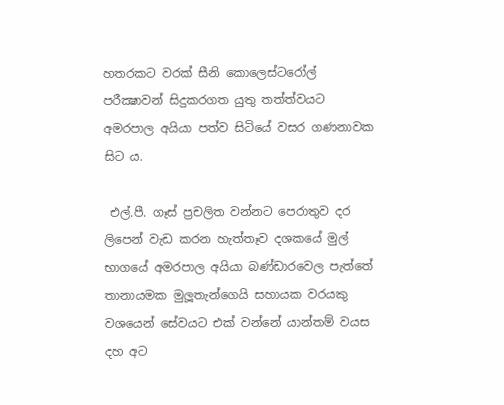හතරකට වරක් සීනි කොලෙස්ටරෝල් පරීක්‍ෂාවන් සිදුකරගත යුතු තත්ත්වයට අමරපාල අයියා පත්ව සිටියේ වසර ගණනාවක සිට ය.

 එල්.පී. ගෑස් ප්‍රචලිත වන්නට පෙරාතුව දර ලිපෙන් වැඩ කරන හැත්තෑව දශකයේ මුල් භාගයේ අමරපාල අයියා බණ්ඩාරවෙල පැත්තේ තානායමක මුලූතැන්ගෙයි සහායක වරයකු වශයෙන් සේවයට එක් වන්නේ යාන්තම් වයස දහ අට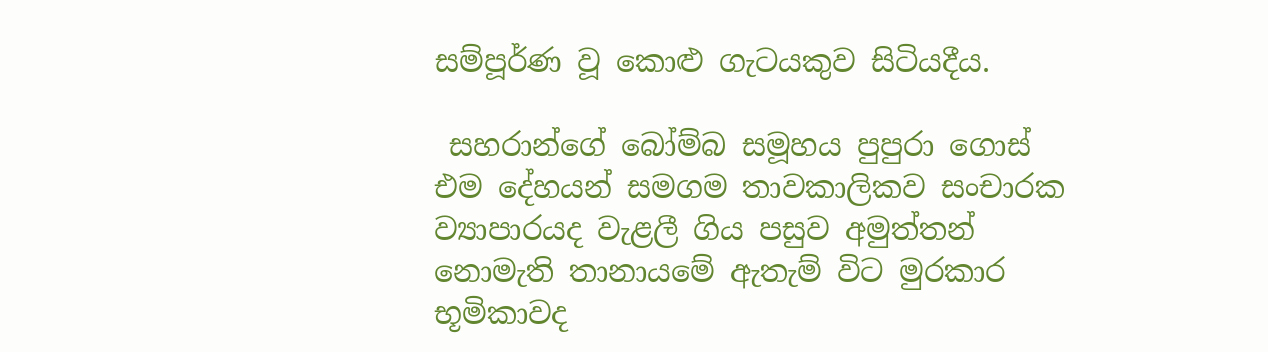සම්පූර්ණ වූ කොළු ගැටයකුව සිටියදීය.

 සහරාන්ගේ බෝම්බ සමූහය පුපුරා ගොස් එම දේහයන් සමගම තාවකාලිකව සංචාරක ව්‍යාපාරයද වැළලී ගිය පසුව අමුත්තන් නොමැති තානායමේ ඇතැම් විට මුරකාර භූමිකාවද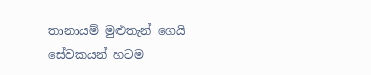තානායම් මුළුතැන් ගෙයි සේවකයන් හටම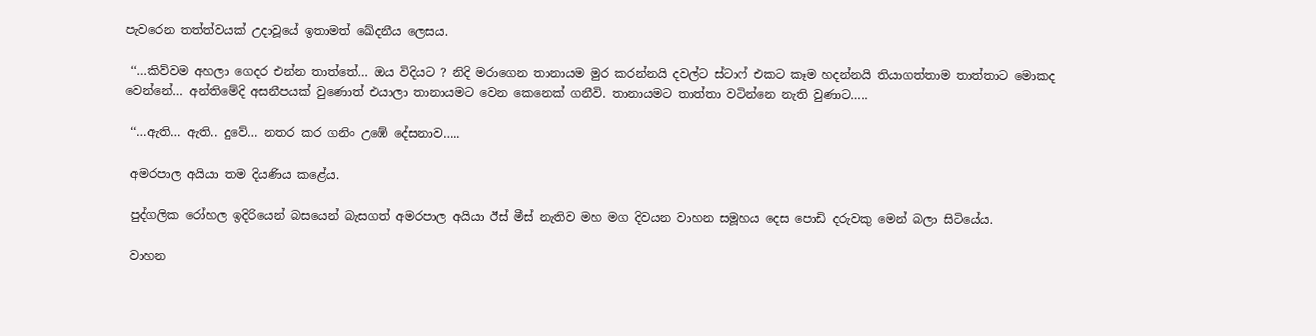පැවරෙන තත්ත්වයක් උදාවූයේ ඉතාමත් ඛේදනීය ලෙසය.

 ‘‘…කිව්වම අහලා ගෙදර එන්න තාත්තේ… ඔය විදියට ? නිදි මරාගෙන තානායම මුර කරන්නයි දවල්ට ස්ටාෆ් එකට කෑම හදන්නයි තියාගත්තාම තාත්තාට මොකද වෙන්නේ… අන්තිමේදි අසනීපයක් වුණොත් එයාලා තානායමට වෙන කෙනෙක් ගනීවි. තානායමට තාත්තා වටින්නෙ නැති වුණාට…..

 ‘‘…ඇති… ඇති.. දුවේ… නතර කර ගනිං උඹේ දේසනාව…..

 අමරපාල අයියා තම දියණිය කළේය.

 පුද්ගලික රෝහල ඉදිරියෙන් බසයෙන් බැසගත් අමරපාල අයියා ඊස් මීස් නැතිව මහ මග දිවයන වාහන සමූහය දෙස පොඩි දරුවකු මෙන් බලා සිටියේය.

 වාහන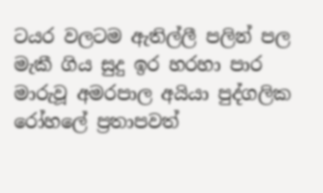ටයර වලටම ඇතිල්ලී පලින් පල මැකී ගිය සුදු ඉර හරහා පාර මාරුවූ අමරපාල අයියා පුද්ගලික රෝහලේ ප්‍රතාපවත්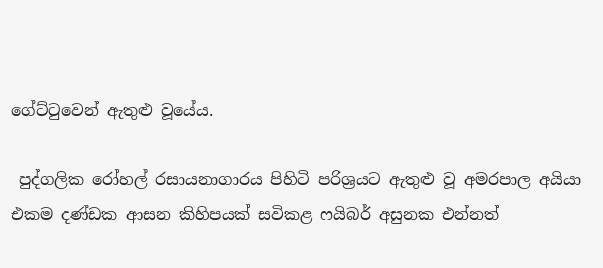ගේට්ටුවෙන් ඇතුළු වූයේය.

 පුද්ගලික රෝහල් රසායනාගාරය පිහිටි පරිශ්‍රයට ඇතුළු වූ අමරපාල අයියා එකම දණ්ඩක ආසන කිහිපයක් සවිකළ ෆයිබර් අසුනක එන්නත්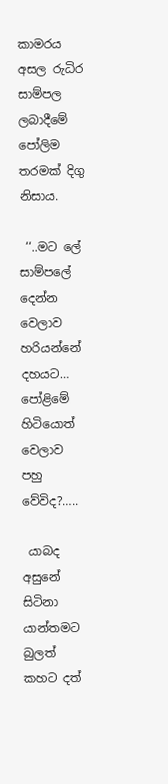කාමරය අසල රුධිර සාම්පල ලබාදීමේ පෝලිම තරමක් දිගු නිසාය.

 ‘‘..මට ලේ සාම්පලේ දෙන්න වෙලාව හරියන්නේ දහයට… පෝළිමේ හිටියොත් වෙලාව පහු වේවිද?…..

 යාබද අසුනේ සිටිනා යාන්තමට බුලත් කහට දත්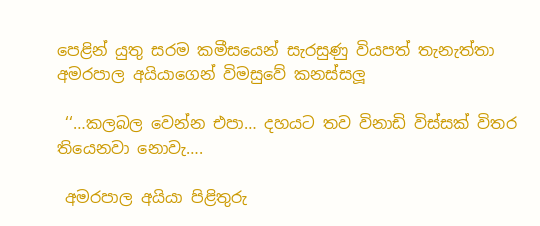පෙළින් යුතු සරම කමීසයෙන් සැරසුණු වියපත් තැනැත්තා අමරපාල අයියාගෙන් විමසුවේ කනස්සලූ

 ‘‘…කලබල වෙන්න එපා… දහයට තව විනාඩි විස්සක් විතර තියෙනවා නොවැ….

 අමරපාල අයියා පිළිතුරු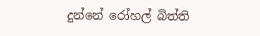දුන්නේ රෝහල් බිත්ති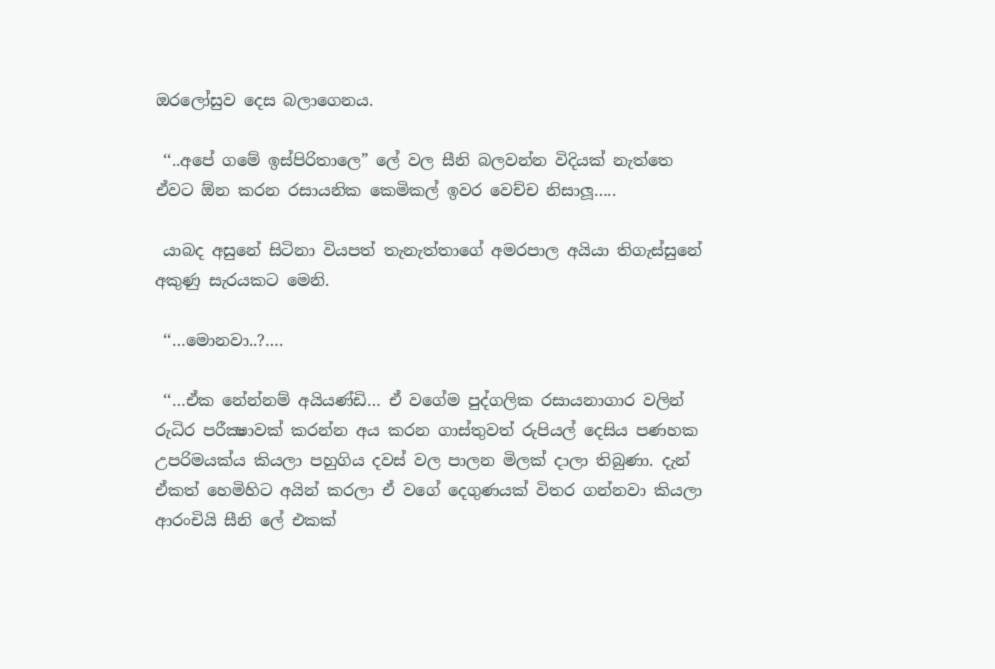ඔරලෝසුව දෙස බලාගෙනය.

 ‘‘..අපේ ගමේ ඉස්පිරිතාලෙ” ලේ වල සීනි බලවන්න විදියක් නැත්තෙ ඒවට ඕන කරන රසායනික කෙමිකල් ඉවර වෙච්ච නිසාලූ…..

 යාබද අසුනේ සිටිනා වියපත් තැනැත්තාගේ අමරපාල අයියා තිගැස්සුනේ අකුණු සැරයකට මෙනි.

 ‘‘…මොනවා..?….

 ‘‘…ඒක නේන්නම් අයියණ්ඩි… ඒ වගේම පුද්ගලික රසායනාගාර වලින් රුධිර පරීක්‍ෂාවක් කරන්න අය කරන ගාස්තුවත් රුපියල් දෙසිය පණහක උපරිමයක්ය කියලා පහුගිය දවස් වල පාලන මිලක් දාලා තිබුණා. දැන් ඒකත් හෙමිහිට අයින් කරලා ඒ වගේ දෙගුණයක් විතර ගන්නවා කියලා ආරංචියි සීනි ලේ එකක්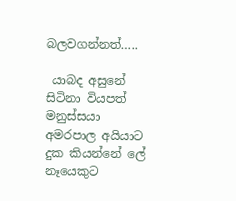බලවගන්නත්…..

 යාබද අසුනේ සිටිනා වියපත් මනුස්සයා අමරපාල අයියාට දුක කියන්නේ ලේ නෑයෙකුට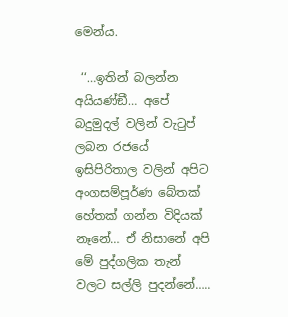මෙන්ය.

 ‘‘…ඉතින් බලන්න අයියණ්ඞී… අපේ බදුමුදල් වලින් වැටුප් ලබන රජයේ ඉසිපිරිතාල වලින් අපිට අංගසම්පූර්ණ බේතක් හේතක් ගන්න විදියක් නෑනේ… ඒ නිසානේ අපි මේ පුද්ගලික තැන් වලට සල්ලි පුදන්නේ…..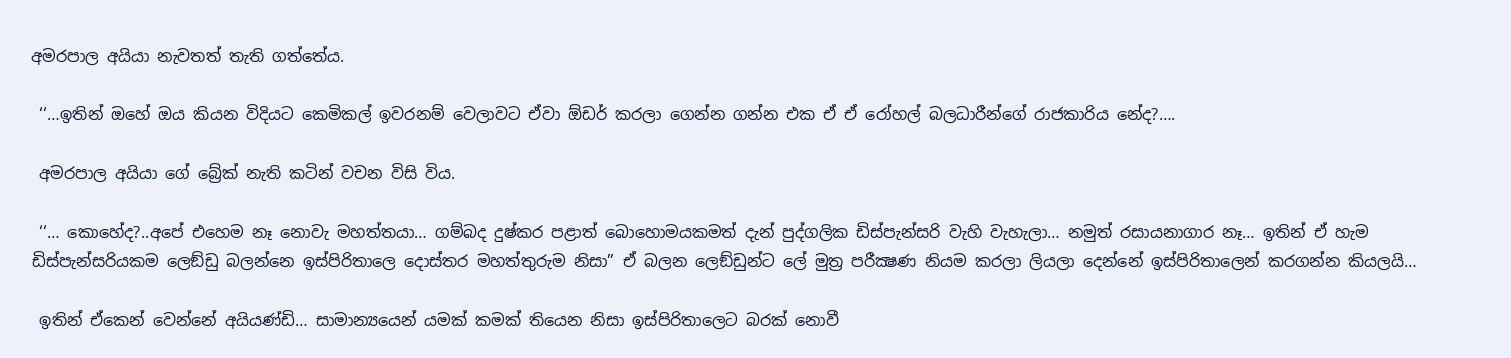අමරපාල අයියා නැවතත් තැති ගත්තේය.

 ‘‘…ඉතින් ඔහේ ඔය කියන විදියට කෙමිකල් ඉවරනම් වෙලාවට ඒවා ඕඩර් කරලා ගෙන්න ගන්න එක ඒ ඒ රෝහල් බලධාරීන්ගේ රාජකාරිය නේද?….

 අමරපාල අයියා ගේ බ්‍රේක් නැති කටින් වචන විසි විය.

 ‘‘… කොහේද?..අපේ එහෙම නෑ නොවැ මහත්තයා… ගම්බද දුෂ්කර පළාත් බොහොමයකමත් දැන් පුද්ගලික ඩිස්පැන්සරි වැහි වැහැලා… නමුත් රසායනාගාර නෑ… ඉතින් ඒ හැම ඩිස්පැන්සරියකම ලෙඞ්ඩු බලන්නෙ ඉස්පිරිතාලෙ දොස්තර මහත්තුරුම නිසා” ඒ බලන ලෙඞ්ඩුන්ට ලේ මුත්‍ර පරීක්‍ෂණ නියම කරලා ලියලා දෙන්නේ ඉස්පිරිතාලෙන් කරගන්න කියලයි…

 ඉතින් ඒකෙන් වෙන්නේ අයියණ්ඩි… සාමාන්‍යයෙන් යමක් කමක් තියෙන නිසා ඉස්පිරිතාලෙට බරක් නොවී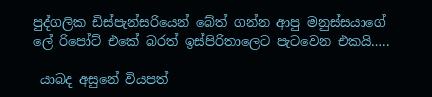පුද්ගලික ඩිස්පැන්සරියෙන් බේත් ගන්න ආපු මනුස්සයාගේ ලේ රිපෝට් එකේ බරත් ඉස්පිරිතාලෙට පැටවෙන එකයි…..

 යාබද අසුනේ වියපත්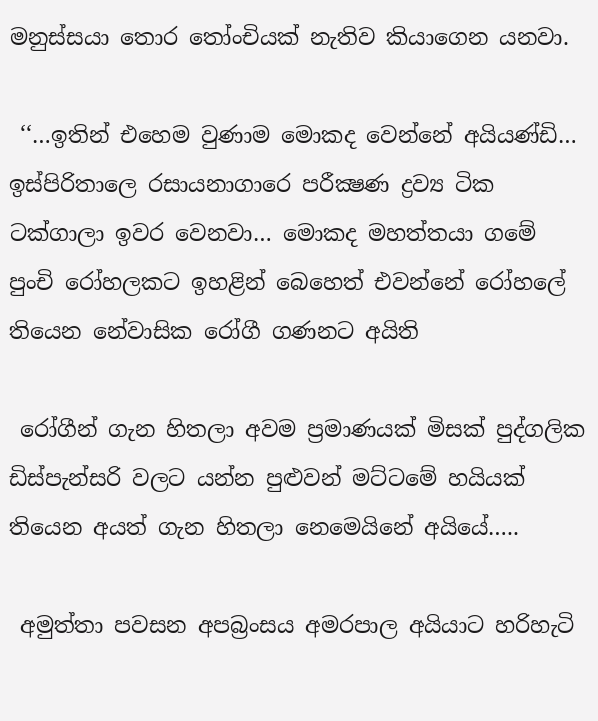මනුස්සයා තොර තෝංචියක් නැතිව කියාගෙන යනවා.

 ‘‘…ඉතින් එහෙම වුණාම මොකද වෙන්නේ අයියණ්ඩි… ඉස්පිරිතාලෙ රසායනාගාරෙ පරීක්‍ෂණ ද්‍රව්‍ය ටික ටක්ගාලා ඉවර වෙනවා… මොකද මහත්තයා ගමේ පුංචි රෝහලකට ඉහළින් බෙහෙත් එවන්නේ රෝහලේ තියෙන නේවාසික රෝගී ගණනට අයිති

 රෝගීන් ගැන හිතලා අවම ප්‍රමාණයක් මිසක් පුද්ගලික ඩිස්පැන්සරි වලට යන්න පුළුවන් මට්ටමේ හයියක් තියෙන අයත් ගැන හිතලා නෙමෙයිනේ අයියේ…..

 අමුත්තා පවසන අපබ්‍රංසය අමරපාල අයියාට හරිහැටි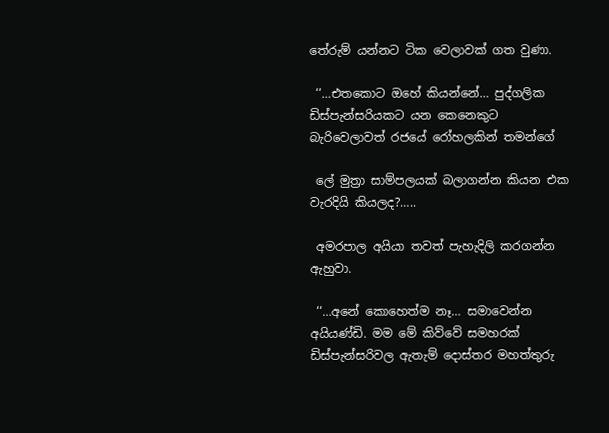තේරුම් යන්නට ටික වෙලාවක් ගත වුණා.

 ‘‘…එතකොට ඔහේ කියන්නේ… පුද්ගලික ඩිස්පැන්සරියකට යන කෙනෙකුට බැරිවෙලාවත් රජයේ රෝහලකින් තමන්ගේ

 ලේ මුත්‍රා සාම්පලයක් බලාගන්න කියන එක වැරදියි කියලද?…..

 අමරපාල අයියා තවත් පැහැදිලි කරගන්න ඇහුවා.

 ‘‘…අනේ කොහෙත්ම නෑ… සමාවෙන්න අයියණ්ඩි. මම මේ කිව්වේ සමහරක් ඩිස්පැන්සරිවල ඇතැම් දොස්තර මහත්තුරු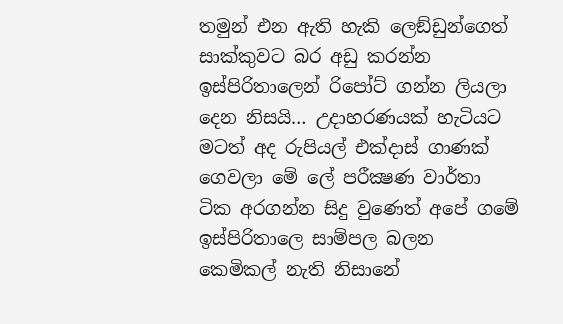තමුන් එන ඇති හැකි ලෙඞ්ඩුන්ගෙත් සාක්කුවට බර අඩු කරන්න ඉස්පිරිතාලෙන් රිපෝට් ගන්න ලියලා දෙන නිසයි… උදාහරණයක් හැටියට මටත් අද රුපියල් එක්දාස් ගාණක් ගෙවලා මේ ලේ පරීක්‍ෂණ වාර්තා ටික අරගන්න සිදු වුණෙත් අපේ ගමේ ඉස්පිරිතාලෙ සාම්පල බලන කෙමිකල් නැති නිසානේ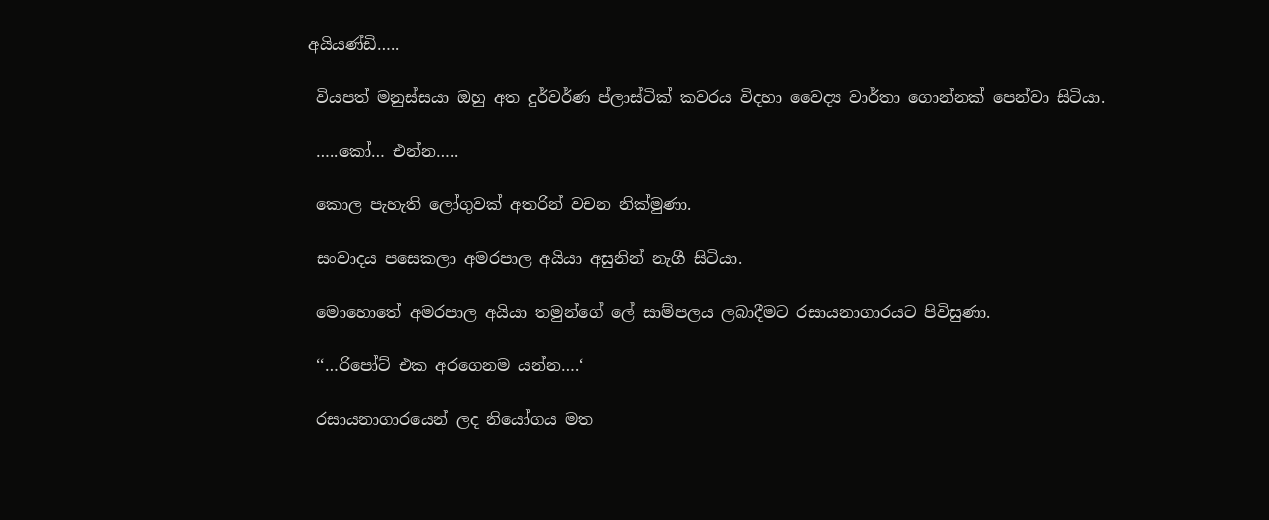අයියණ්ඩි…..

 වියපත් මනුස්සයා ඔහු අත දුර්වර්ණ ප්ලාස්ටික් කවරය විදහා වෛද්‍ය වාර්තා ගොන්නක් පෙන්වා සිටියා.

 …..කෝ… එන්න…..

 කොල පැහැති ලෝගුවක් අතරින් වචන නික්මුණා.

 සංවාදය පසෙකලා අමරපාල අයියා අසුනින් නැගී සිටියා.

 මොහොතේ අමරපාල අයියා තමුන්ගේ ලේ සාම්පලය ලබාදීමට රසායනාගාරයට පිවිසුණා.

 ‘‘…රිපෝට් එක අරගෙනම යන්න….‘

 රසායනාගාරයෙන් ලද නියෝගය මත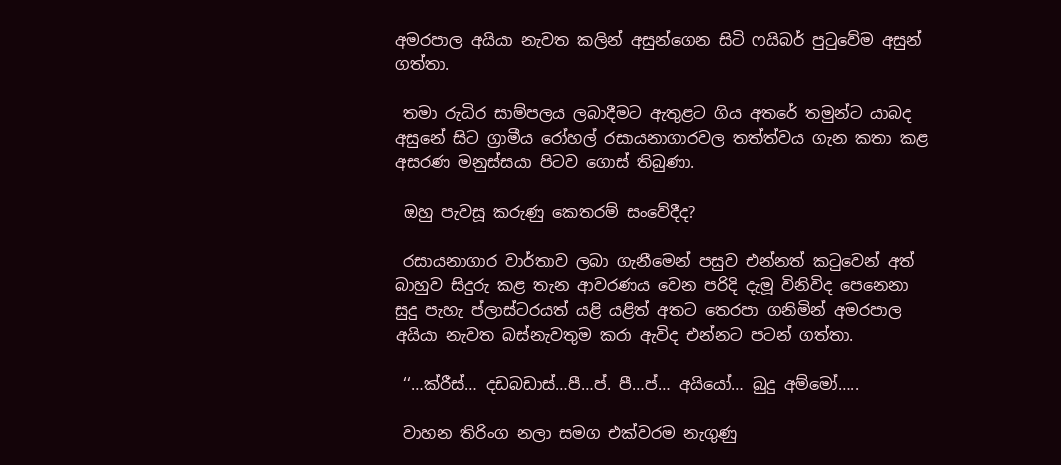අමරපාල අයියා නැවත කලින් අසුන්ගෙන සිටි ෆයිබර් පුටුවේම අසුන් ගත්තා.

 තමා රුධිර සාම්පලය ලබාදීමට ඇතුළට ගිය අතරේ තමුන්ට යාබද අසුනේ සිට ග්‍රාමීය රෝහල් රසායනාගාරවල තත්ත්වය ගැන කතා කළ අසරණ මනුස්සයා පිටව ගොස් තිබුණා.

 ඔහු පැවසූ කරුණු කෙතරම් සංවේදීද?

 රසායනාගාර වාර්තාව ලබා ගැනීමෙන් පසුව එන්නත් කටුවෙන් අත් බාහුව සිදුරු කළ තැන ආවරණය වෙන පරිදි දැමූ විනිවිද පෙනෙනා සුදු පැහැ ප්ලාස්ටරයත් යළි යළිත් අතට තෙරපා ගනිමින් අමරපාල අයියා නැවත බස්නැවතුම කරා ඇවිද එන්නට පටන් ගත්තා.

 ‘‘…ක්රීස්… දඩබඩාස්…පී…ප්. පී…ප්… අයියෝ… බුදු අම්මෝ…..

 වාහන තිරිංග නලා සමග එක්වරම නැගුණු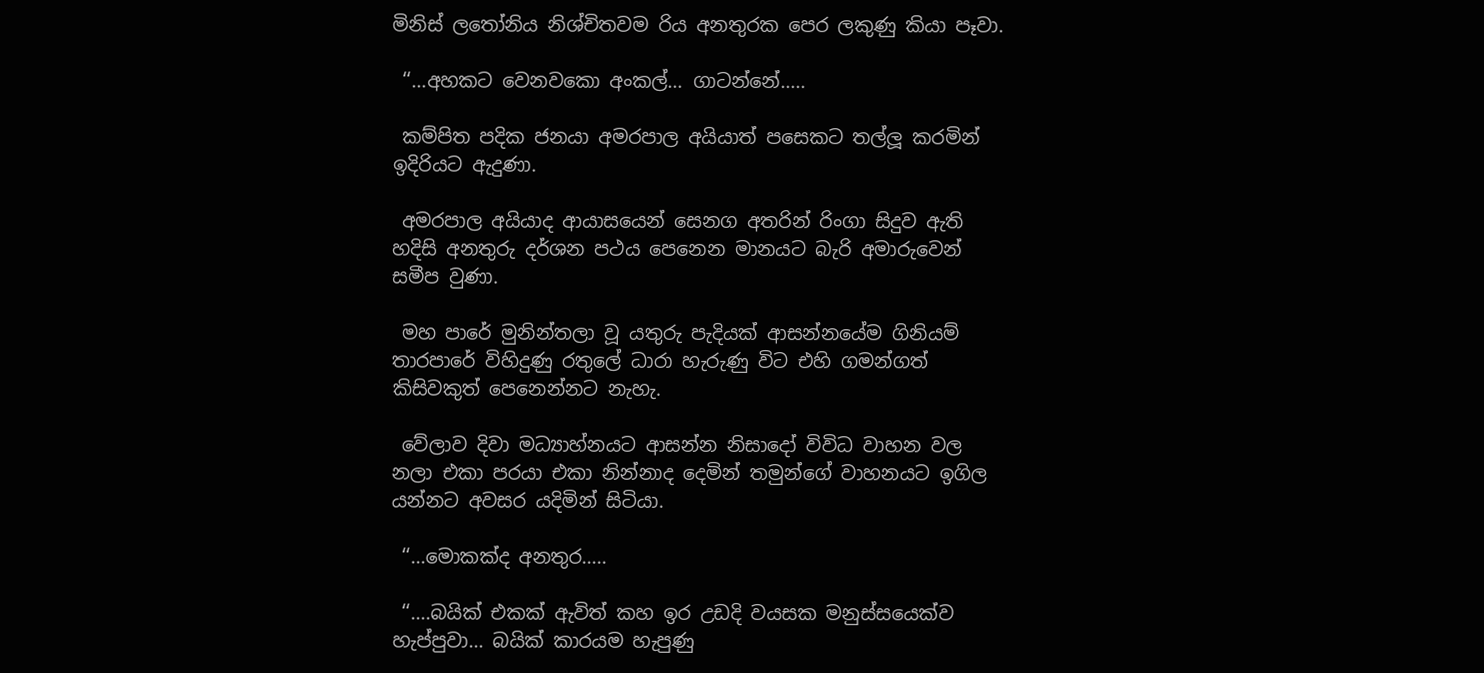මිනිස් ලතෝනිය නිශ්චිතවම රිය අනතුරක පෙර ලකුණු කියා පෑවා.

 ‘‘…අහකට වෙනවකො අංකල්… ගාටන්නේ…..

 කම්පිත පදික ජනයා අමරපාල අයියාත් පසෙකට තල්ලූ කරමින් ඉදිරියට ඇදුණා.

 අමරපාල අයියාද ආයාසයෙන් සෙනග අතරින් රිංගා සිදුව ඇති හදිසි අනතුරු දර්ශන පථය පෙනෙන මානයට බැරි අමාරුවෙන් සමීප වුණා.

 මහ පාරේ මුනින්තලා වූ යතුරු පැදියක් ආසන්නයේම ගිනියම් තාරපාරේ විහිදුණු රතුලේ ධාරා හැරුණු විට එහි ගමන්ගත් කිසිවකුත් පෙනෙන්නට නැහැ.

 වේලාව දිවා මධ්‍යාහ්නයට ආසන්න නිසාදෝ විවිධ වාහන වල නලා එකා පරයා එකා නින්නාද දෙමින් තමුන්ගේ වාහනයට ඉගිල යන්නට අවසර යදිමින් සිටියා.

 ‘‘…මොකක්ද අනතුර…..

 ‘‘….බයික් එකක් ඇවිත් කහ ඉර උඩදි වයසක මනුස්සයෙක්ව හැප්පුවා… බයික් කාරයම හැපුණු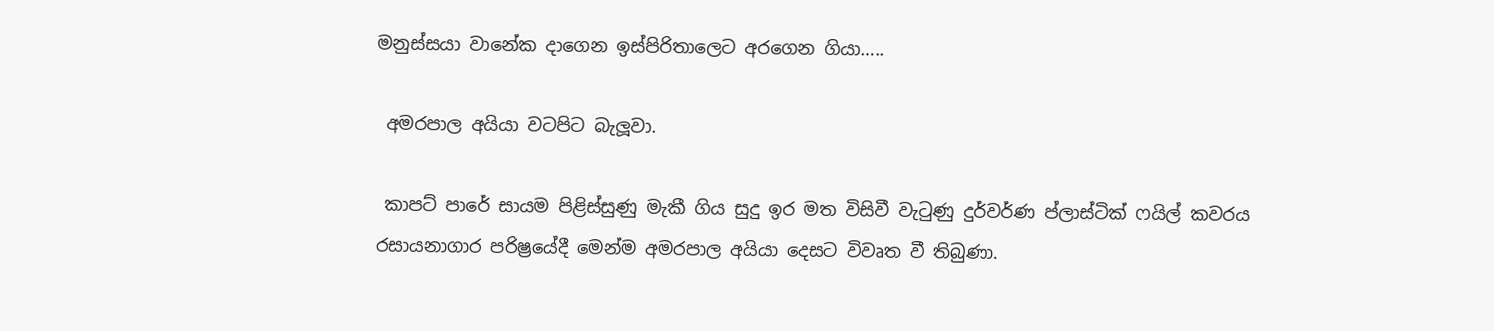මනුස්සයා වානේක දාගෙන ඉස්පිරිතාලෙට අරගෙන ගියා…..

 අමරපාල අයියා වටපිට බැලූවා.

 කාපට් පාරේ සායම පිළිස්සුණු මැකී ගිය සුදු ඉර මත විසිවී වැටුණු දුර්වර්ණ ප්ලාස්ටික් ෆයිල් කවරය රසායනාගාර පරිෂ්‍රයේදී මෙන්ම අමරපාල අයියා දෙසට විවෘත වී තිබුණා.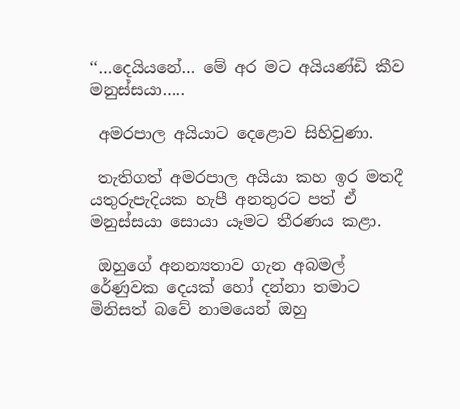‘‘…දෙයියනේ… මේ අර මට අයියණ්ඩි කීව මනුස්සයා…..

 අමරපාල අයියාට දෙළොව සිහිවුණා.

 තැතිගත් අමරපාල අයියා කහ ඉර මතදී යතුරුපැදියක හැපී අනතුරට පත් ඒ මනුස්සයා සොයා යෑමට තීරණය කළා.

 ඔහුගේ අනන්‍යතාව ගැන අබමල් රේණුවක දෙයක් හෝ දන්නා තමාට මිනිසත් බවේ නාමයෙන් ඔහු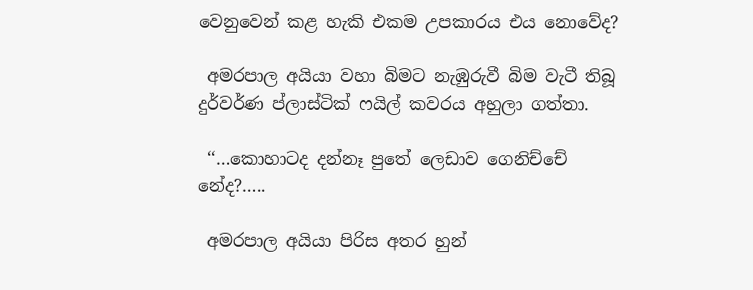වෙනුවෙන් කළ හැකි එකම උපකාරය එය නොවේද?

 අමරපාල අයියා වහා බිමට නැඹුරුවී බිම වැටී තිබූ දුර්වර්ණ ප්ලාස්ටික් ෆයිල් කවරය අහුලා ගත්තා.

 ‘‘…කොහාටද දන්නෑ පුතේ ලෙඩාව ගෙනිච්චේ නේද?…..

 අමරපාල අයියා පිරිස අතර හුන්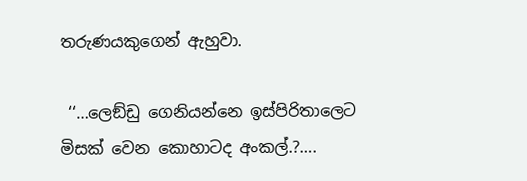තරුණයකුගෙන් ඇහුවා.

 ‘‘…ලෙඞ්ඩු ගෙනියන්නෙ ඉස්පිරිතාලෙට මිසක් වෙන කොහාටද අංකල්.?….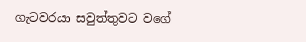ගැටවරයා සවුත්තුවට වගේ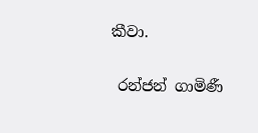කීවා.


 රන්ජන් ගාමිණී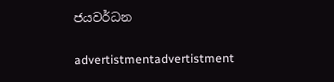ජයවර්ධන

advertistmentadvertistment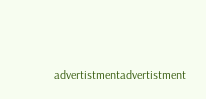advertistmentadvertistment